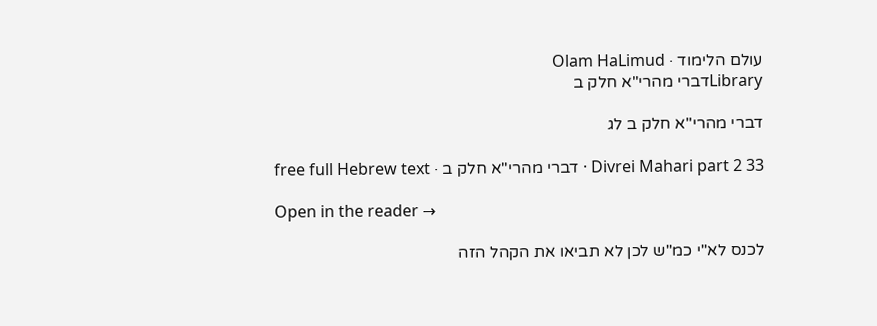עולם הלימוד · Olam HaLimud
Libraryדברי מהרי"א חלק ב

דברי מהרי"א חלק ב לג

Divrei Mahari part 2 33 · דברי מהרי"א חלק ב · free full Hebrew text

Open in the reader →

לכנס לא"י כמ"ש לכן לא תביאו את הקהל הזה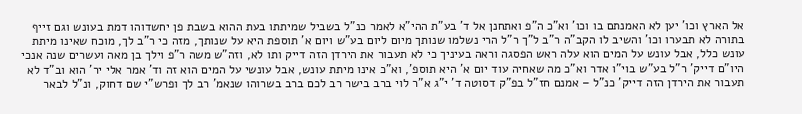אל הארץ וכו' יען לא האמנתם בו וכו' וא"כ ה"פ ואתחנן אל ד' בע"ת ההי"א לאמר כנ"ל בשביל שמיתתו בעת ההוא בשבת פן יחשדוהו דמת בעונש וגם זייף בתורה לא תבערו וכו' והשיב לו הקב"ה ר"ב ל"ך ר"ל הרי נשלמו שנותך מיום ליום בע"ש ויום א' תוספת היא על שנותך, מזה כי ר"ב לך, מוכח שאינו מיתת עונש כלל, אבל עונש על המים הוא עלה ראש הפסגה וראה בעיניך כי לא תעבור את הירדן הזה דייק ותו לא, וזה"ש משה ר"פ וילך בן מאה ועשרים שנה אנכי היו"ם דייק' ר"ל בע"ש בוי"ו אדר וא"כ מה שאחיה עוד יום א' היא תוספ', וא"כ אינו מיתת עונש, אבל עונשי על המים הוא זה וד' אמר אלי יר' הוא וב"ד לא תעבור את הירדן הזה דייק' כנ"ל – אמנם חז"ל בפ"ק דסוטה ד' י"ג א"ר לוי ברב בישר רב לכם ברב בשרוהו שנאמ' רב לך ופרש"י שם דחוק, ונ"ל לבאר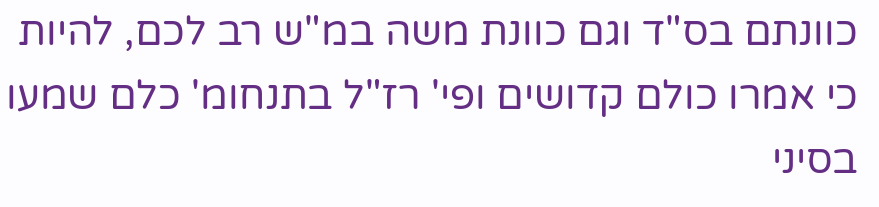כוונתם בס"ד וגם כוונת משה במ"ש רב לכם, להיות כי אמרו כולם קדושים ופי' רז"ל בתנחומ' כלם שמעו בסיני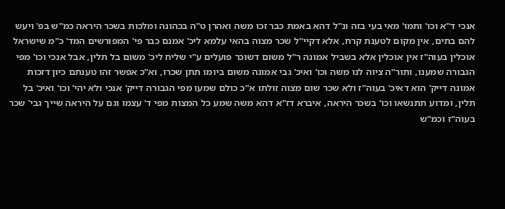אנכי ד"א וכו' ותמו' מאי בעי בזה ונ"ל דהא באמת כבר זכו משה ואהרן ט"ה בכהונה ומלכות בשכר היראה כמ"ש בפ' ויעש להם בתים, אין מקום לטענת קרח, אלא דקיי"ל שכר מצוה בהאי עלמא ליכ' אמנם כבר פי' המפורשים המד' כ"מ שישראל אוכלין בעוה"ז אין אוכלין אלא בשביל אמונה ר"ל משום דשוכר פועלים ע"י שליח ליכ' משום בל תלין, אבל אנכי וכו' מפי הגבורה שמענו, ותור"ה ציוה לנו משה וכו' ואיכ' גבי אמונה משום ביומו תתן שכרו, וא"כ אפשר זהו טענתם כיון דזכות אמונה דייק' הוא דאיכ' בעוה"ז ולא שכר שום מצוה זולתו א"כ כולם שמעו מפי הגבורה דייק' אנכי ולא יהי' וכו' ואיכ' בל תלין, ומדוע תתנשאו וכו' בשכר היראה, איברא דז"א דהא משה שמע כל המצות מפי ד' עצמו וגם על היראה שייך גבי' שכר בעוה"ז וכמ"ש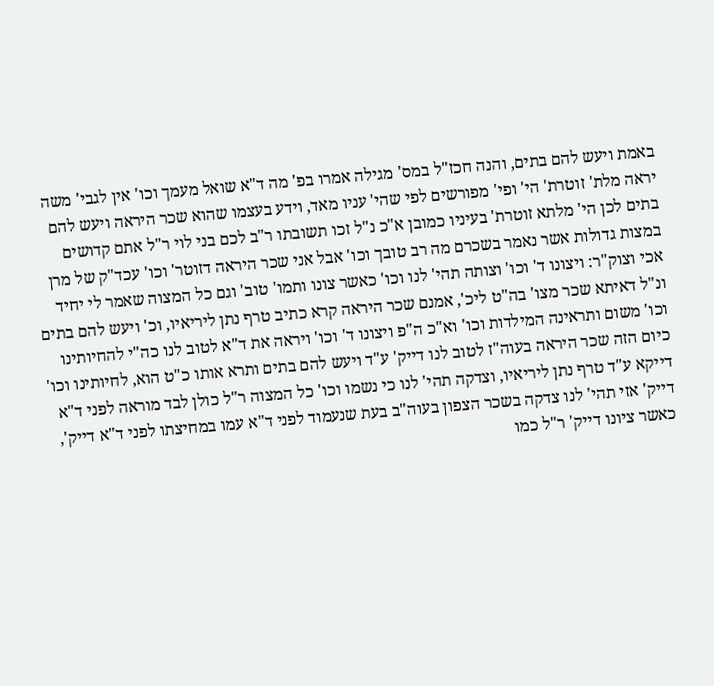באמת ויעש להם בתים, והנה חכז"ל במס' מגילה אמרו בפ' מה ד"א שואל מעמך וכו' אין לגבי' משה יראה מלת' זוטרת' הי' ופי' מפורשים לפי שהי' עניו מאד, וידע בעצמו שהוא שכר היראה ויעש להם בתים לכן הי' מלתא זוטרת' בעיניו כמובן א"כ נ"ל זכו תשובתו ר"ב לכם בני לוי ר"ל אתם קדושים במצות גדולות אשר נאמר בשכרם מה רב טובך וכו' אבל אני שכר היראה דזוטר' וכו' עכד"ק של מרן אכי וצוק"ר: ויצונו ד' וכו' וצותה תהי' לנו וכו' כאשר צונו ותמו' טוב' וגם כל המצוה שאמר לי יחיד ונ"ל דאיתא שכר מצו' בה"ט ליכ', אמנם שכר היראה קרא כתיב טרף נתן ליריאיו, וכ' ויעש להם בתים וכו' משום ותראינה המילדות וכו' וא"כ ה"פ ויצונו ד' וכו' ויראה את ד"א לטוב לנו כה"י להחיותינו כיום הזה שכר היראה בעוה"ז לטוב לנו דייק' ע"ד ויעש להם בתים ותרא אותו כ"ט הוא, לחיותינו וכו' דייקא ע"ד טרף נתן ליריאיו, וצדקה תהי' לנו כי נשמו וכו' כל המצוה ר"ל כולן לבד מוראה לפני ד"א דייק' אזי תהי' לנו צדקה בשכר הצפון בעוה"ב בעת שנעמוד לפני ד"א עמו במחיצתו לפני ד"א דייק', כאשר ציונו דייק' ר"ל כמו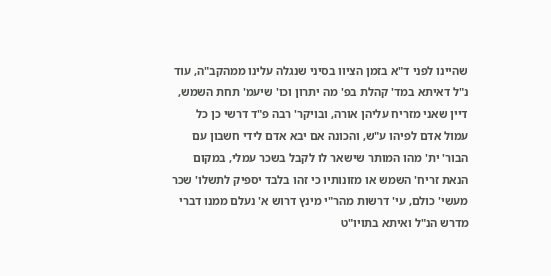שהיינו לפני ד"א בזמן הציוו בסיני שנגלה עלינו ממהקב"ה, עוד נ"ל דאיתא במד' קהלת בפ' מה יתרון וכו' שיעמ' תחת השמש, דיין שאני מזריח עליהן אורה, ובויקר' רבה פ"ד דרשי כן כל עמול אדם לפיהו ע"ש, והכונה אם יבא אדם לידי חשבון עם הבור' ית' מהו המותר שישאר לו לקבל בשכר עמלי, במקום הנאת זריח' השמש או מזונותיו כי זהו בלבד יספיק לתשלו' שכר מעשי' כולם, עי' דרשות מהר"י מינץ דרוש א' נעלם ממנו דברי מדרש הנ"ל ואיתא בתויו"ט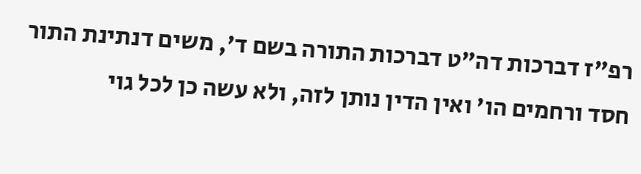רפ"ז דברכות דה"ט דברכות התורה בשם ד', משים דנתינת התור חסד ורחמים הו' ואין הדין נותן לזה, ולא עשה כן לכל גוי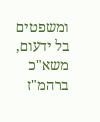ומשפטים בל ידעום, משא"כ ברהמ"ז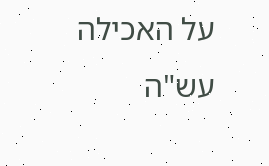על האכילה עש"ה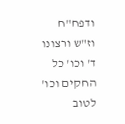ודפח"ח וז"ש ורצונו ד' וכו' כל החקים וכו' לטוב